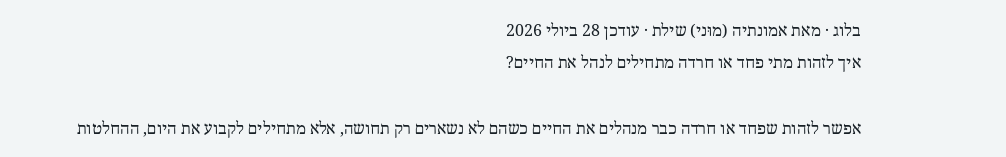בלוג · מאת אמונתיה (מוּני) שילת · עודכן 28 ביולי 2026
איך לזהות מתי פחד או חרדה מתחילים לנהל את החיים?

אפשר לזהות שפחד או חרדה כבר מנהלים את החיים כשהם לא נשארים רק תחושה, אלא מתחילים לקבוע את היום, ההחלטות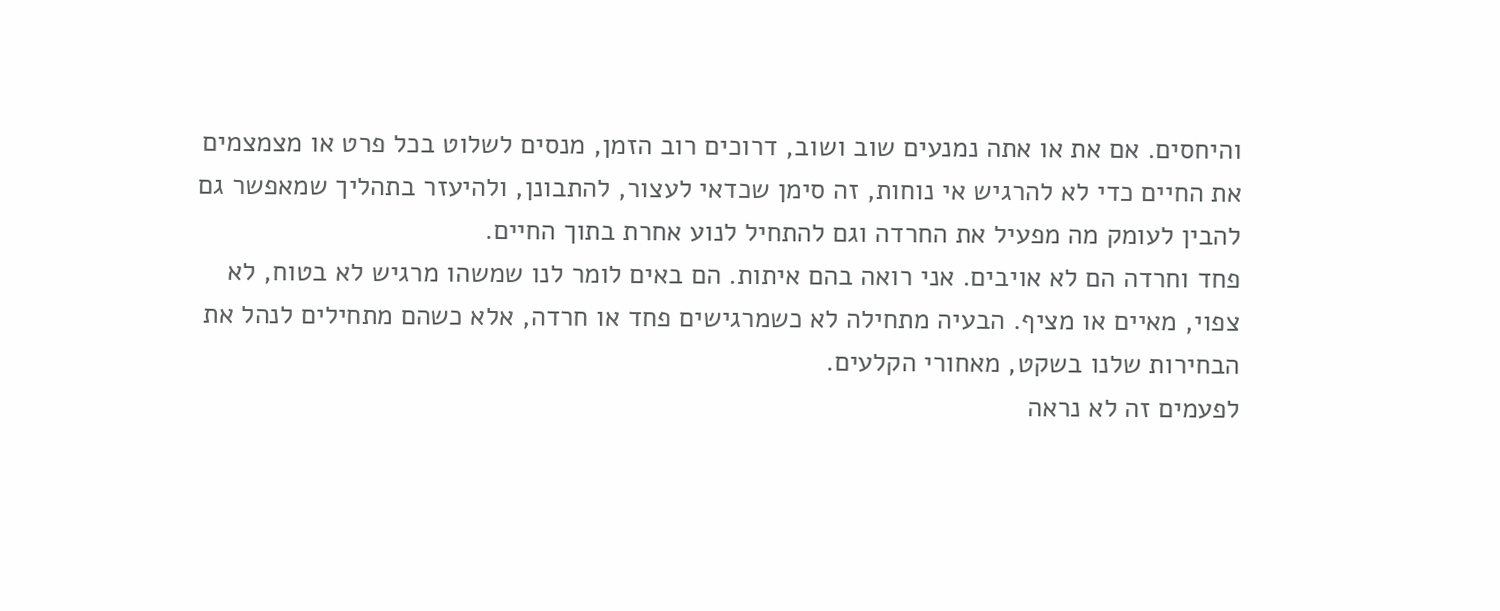והיחסים. אם את או אתה נמנעים שוב ושוב, דרוכים רוב הזמן, מנסים לשלוט בכל פרט או מצמצמים את החיים כדי לא להרגיש אי נוחות, זה סימן שכדאי לעצור, להתבונן, ולהיעזר בתהליך שמאפשר גם להבין לעומק מה מפעיל את החרדה וגם להתחיל לנוע אחרת בתוך החיים.
פחד וחרדה הם לא אויבים. אני רואה בהם איתות. הם באים לומר לנו שמשהו מרגיש לא בטוח, לא צפוי, מאיים או מציף. הבעיה מתחילה לא כשמרגישים פחד או חרדה, אלא כשהם מתחילים לנהל את הבחירות שלנו בשקט, מאחורי הקלעים.
לפעמים זה לא נראה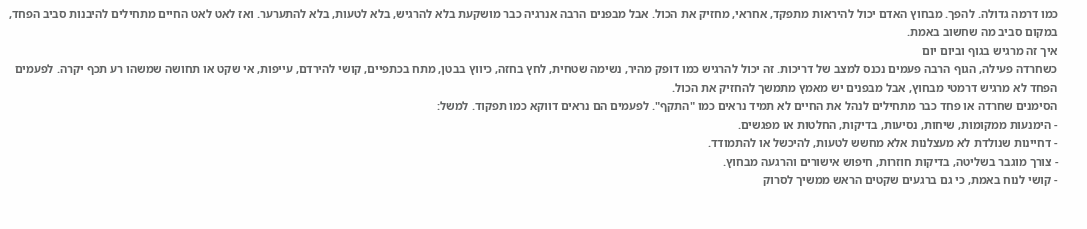כמו דרמה גדולה. להפך. מבחוץ האדם יכול להיראות מתפקד, אחראי, מחזיק את הכול. אבל מבפנים הרבה אנרגיה כבר מושקעת בלא להרגיש, בלא לטעות, בלא להתערער. ואז לאט לאט החיים מתחילים להיבנות סביב הפחד, במקום סביב מה שחשוב באמת.
איך זה מרגיש בגוף וביום יום
כשחרדה פעילה, הגוף הרבה פעמים נכנס למצב של דריכות. זה יכול להרגיש כמו דופק מהיר, נשימה שטחית, לחץ בחזה, כיווץ בבטן, מתח בכתפיים, קושי להירדם, עייפות, אי שקט או תחושה שמשהו רע תכף יקרה. לפעמים הפחד לא מרגיש דרמטי מבחוץ, אבל מבפנים יש מאמץ מתמשך להחזיק את הכול.
הסימנים שחרדה או פחד כבר מתחילים לנהל את החיים לא תמיד נראים כמו "התקף". לפעמים הם נראים דווקא כמו תפקוד. למשל:
- הימנעות ממקומות, שיחות, נסיעות, בדיקות, החלטות או מפגשים.
- דחיינות שנולדת לא מעצלנות אלא מחשש לטעות, להיכשל או להתמודד.
- צורך מוגבר בשליטה, בדיקות חוזרות, חיפוש אישורים והרגעה מבחוץ.
- קושי לנוח באמת, כי גם ברגעים שקטים הראש ממשיך לסרוק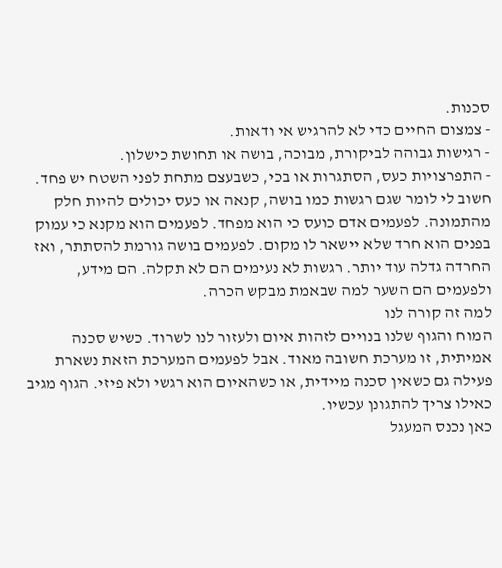סכנות.
- צמצום החיים כדי לא להרגיש אי ודאות.
- רגישות גבוהה לביקורת, מבוכה, בושה או תחושת כישלון.
- התפרצויות כעס, הסתגרות או בכי, כשבעצם מתחת לפני השטח יש פחד.
חשוב לי לומר שגם רגשות כמו בושה, קנאה או כעס יכולים להיות חלק מהתמונה. לפעמים אדם כועס כי הוא מפחד. לפעמים הוא מקנא כי עמוק בפנים הוא חרד שלא יישאר לו מקום. לפעמים בושה גורמת להסתתר, ואז החרדה גדלה עוד יותר. רגשות לא נעימים הם לא תקלה. הם מידע, ולפעמים הם השער למה שבאמת מבקש הכרה.
למה זה קורה לנו
המוח והגוף שלנו בנויים לזהות איום ולעזור לנו לשרוד. כשיש סכנה אמיתית, זו מערכת חשובה מאוד. אבל לפעמים המערכת הזאת נשארת פעילה גם כשאין סכנה מיידית, או כשהאיום הוא רגשי ולא פיזי. הגוף מגיב כאילו צריך להתגונן עכשיו.
כאן נכנס המעגל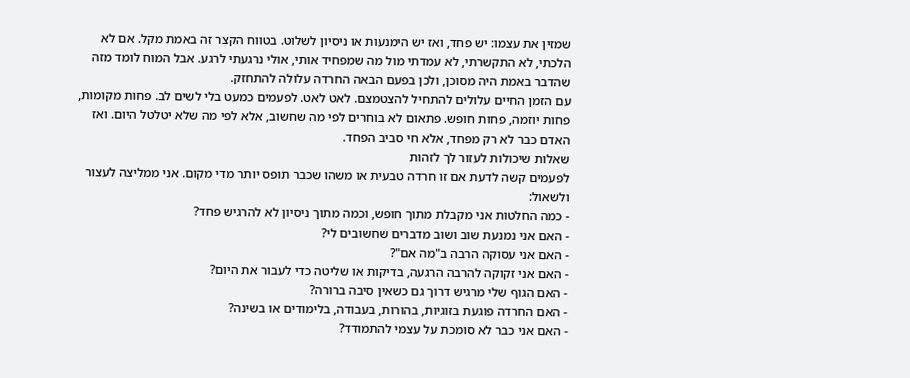שמזין את עצמו: יש פחד, ואז יש הימנעות או ניסיון לשלוט. בטווח הקצר זה באמת מקל. אם לא הלכתי, לא התקשרתי, לא עמדתי מול מה שמפחיד אותי, אולי נרגעתי לרגע. אבל המוח לומד מזה שהדבר באמת היה מסוכן, ולכן בפעם הבאה החרדה עלולה להתחזק.
עם הזמן החיים עלולים להתחיל להצטמצם. לאט לאט. לפעמים כמעט בלי לשים לב. פחות מקומות, פחות יוזמה, פחות חופש. פתאום לא בוחרים לפי מה שחשוב, אלא לפי מה שלא יטלטל היום. ואז האדם כבר לא רק מפחד, אלא חי סביב הפחד.
שאלות שיכולות לעזור לך לזהות
לפעמים קשה לדעת אם זו חרדה טבעית או משהו שכבר תופס יותר מדי מקום. אני ממליצה לעצור ולשאול:
- כמה החלטות אני מקבלת מתוך חופש, וכמה מתוך ניסיון לא להרגיש פחד?
- האם אני נמנעת שוב ושוב מדברים שחשובים לי?
- האם אני עסוקה הרבה ב"מה אם"?
- האם אני זקוקה להרבה הרגעה, בדיקות או שליטה כדי לעבור את היום?
- האם הגוף שלי מרגיש דרוך גם כשאין סיבה ברורה?
- האם החרדה פוגעת בזוגיות, בהורות, בעבודה, בלימודים או בשינה?
- האם אני כבר לא סומכת על עצמי להתמודד?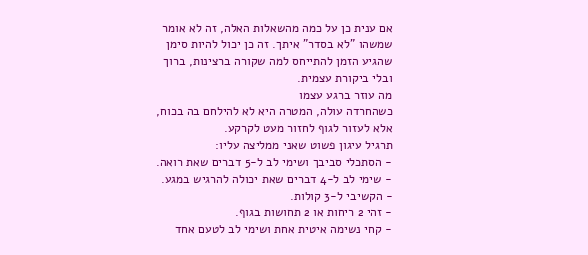אם ענית כן על כמה מהשאלות האלה, זה לא אומר שמשהו "לא בסדר" איתך. זה כן יכול להיות סימן שהגיע הזמן להתייחס למה שקורה ברצינות, ברוך ובלי ביקורת עצמית.
מה עוזר ברגע עצמו
כשהחרדה עולה, המטרה היא לא להילחם בה בכוח, אלא לעזור לגוף לחזור מעט לקרקע.
תרגיל עיגון פשוט שאני ממליצה עליו:
- הסתכלי סביבך ושימי לב ל-5 דברים שאת רואה.
- שימי לב ל-4 דברים שאת יכולה להרגיש במגע.
- הקשיבי ל-3 קולות.
- זהי 2 ריחות או 2 תחושות בגוף.
- קחי נשימה איטית אחת ושימי לב לטעם אחד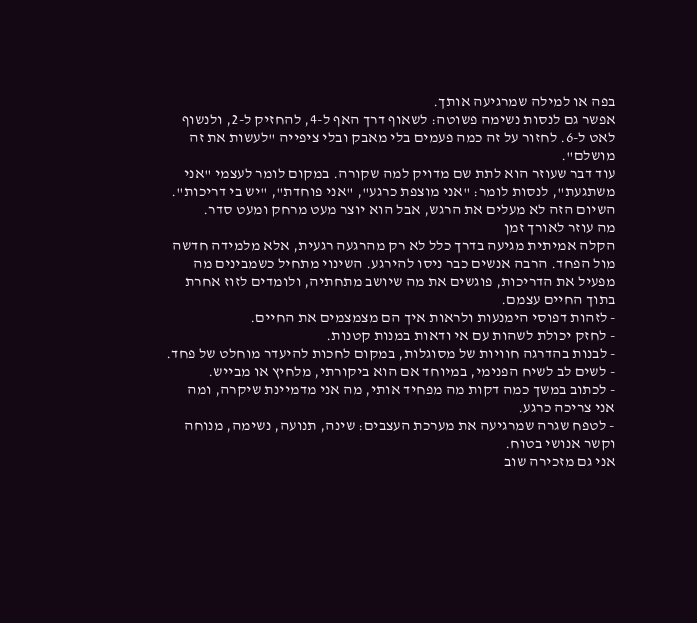בפה או למילה שמרגיעה אותך.
אפשר גם לנסות נשימה פשוטה: לשאוף דרך האף ל-4, להחזיק ל-2, ולנשוף לאט ל-6. לחזור על זה כמה פעמים בלי מאבק ובלי ציפייה "לעשות את זה מושלם".
עוד דבר שעוזר הוא לתת שם מדויק למה שקורה. במקום לומר לעצמי "אני משתגעת", לנסות לומר: "אני מוצפת כרגע", "אני פוחדת", "יש בי דריכות". השיום הזה לא מעלים את הרגש, אבל הוא יוצר מעט מרחק ומעט סדר.
מה עוזר לאורך זמן
הקלה אמיתית מגיעה בדרך כלל לא רק מהרגעה רגעית, אלא מלמידה חדשה מול הפחד. הרבה אנשים כבר ניסו להירגע. השינוי מתחיל כשמבינים מה מפעיל את הדריכות, פוגשים את מה שיושב מתחתיה, ולומדים לזוז אחרת בתוך החיים עצמם.
- לזהות דפוסי הימנעות ולראות איך הם מצמצמים את החיים.
- לחזק יכולת לשהות עם אי ודאות במנות קטנות.
- לבנות בהדרגה חוויות של מסוגלות, במקום לחכות להיעדר מוחלט של פחד.
- לשים לב לשיח הפנימי, במיוחד אם הוא ביקורתי, מלחיץ או מבייש.
- לכתוב במשך כמה דקות מה מפחיד אותי, מה אני מדמיינת שיקרה, ומה אני צריכה כרגע.
- לטפח שגרה שמרגיעה את מערכת העצבים: שינה, תנועה, נשימה, מנוחה וקשר אנושי בטוח.
אני גם מזכירה שוב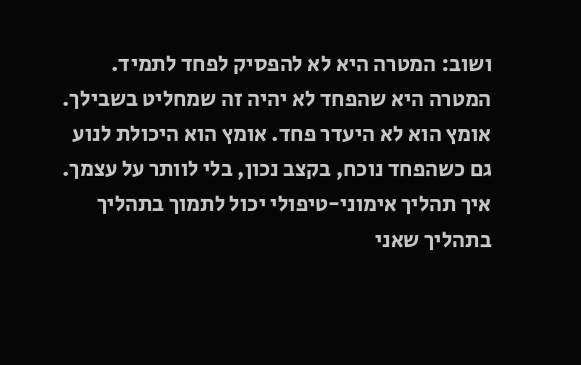ושוב: המטרה היא לא להפסיק לפחד לתמיד. המטרה היא שהפחד לא יהיה זה שמחליט בשבילך. אומץ הוא לא היעדר פחד. אומץ הוא היכולת לנוע גם כשהפחד נוכח, בקצב נכון, בלי לוותר על עצמך.
איך תהליך אימוני-טיפולי יכול לתמוך בתהליך
בתהליך שאני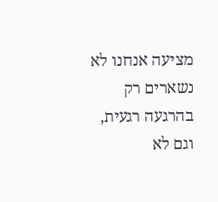מציעה אנחנו לא נשארים רק בהרגעה רגעית, וגם לא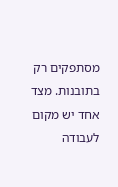מסתפקים רק בתובנות. מצד אחד יש מקום לעבודה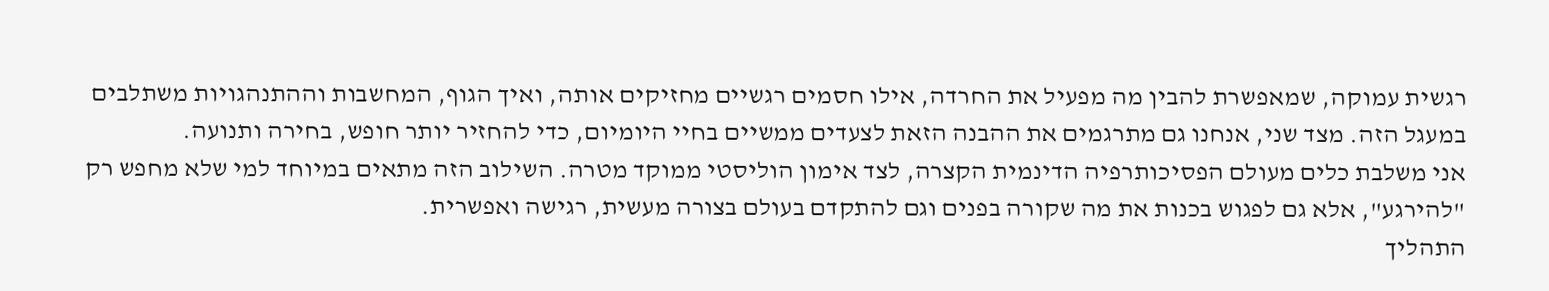רגשית עמוקה, שמאפשרת להבין מה מפעיל את החרדה, אילו חסמים רגשיים מחזיקים אותה, ואיך הגוף, המחשבות וההתנהגויות משתלבים במעגל הזה. מצד שני, אנחנו גם מתרגמים את ההבנה הזאת לצעדים ממשיים בחיי היומיום, כדי להחזיר יותר חופש, בחירה ותנועה.
אני משלבת כלים מעולם הפסיכותרפיה הדינמית הקצרה, לצד אימון הוליסטי ממוקד מטרה. השילוב הזה מתאים במיוחד למי שלא מחפש רק "להירגע", אלא גם לפגוש בכנות את מה שקורה בפנים וגם להתקדם בעולם בצורה מעשית, רגישה ואפשרית.
התהליך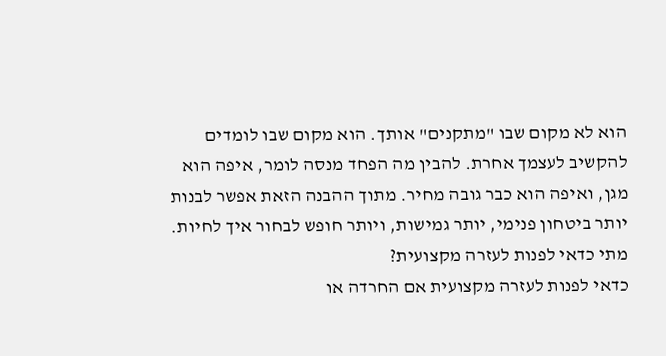הוא לא מקום שבו "מתקנים" אותך. הוא מקום שבו לומדים להקשיב לעצמך אחרת. להבין מה הפחד מנסה לומר, איפה הוא מגן, ואיפה הוא כבר גובה מחיר. מתוך ההבנה הזאת אפשר לבנות יותר ביטחון פנימי, יותר גמישות, ויותר חופש לבחור איך לחיות.
מתי כדאי לפנות לעזרה מקצועית?
כדאי לפנות לעזרה מקצועית אם החרדה או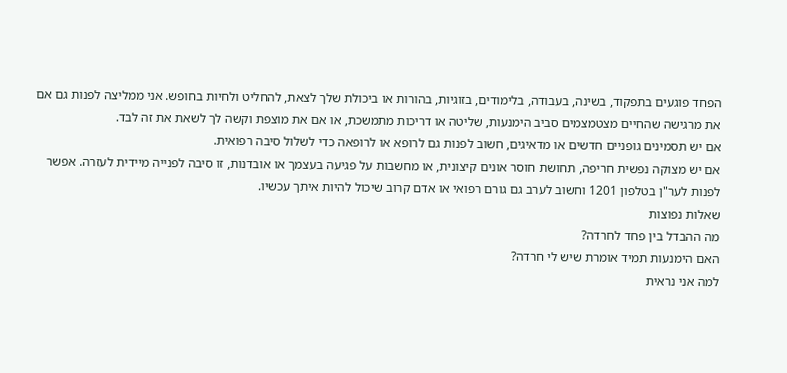הפחד פוגעים בתפקוד, בשינה, בעבודה, בלימודים, בזוגיות, בהורות או ביכולת שלך לצאת, להחליט ולחיות בחופש. אני ממליצה לפנות גם אם את מרגישה שהחיים מצטמצמים סביב הימנעות, שליטה או דריכות מתמשכת, או אם את מוצפת וקשה לך לשאת את זה לבד.
אם יש תסמינים גופניים חדשים או מדאיגים, חשוב לפנות גם לרופא או לרופאה כדי לשלול סיבה רפואית.
אם יש מצוקה נפשית חריפה, תחושת חוסר אונים קיצונית, או מחשבות על פגיעה בעצמך או אובדנות, זו סיבה לפנייה מיידית לעזרה. אפשר לפנות לער"ן בטלפון 1201 וחשוב לערב גם גורם רפואי או אדם קרוב שיכול להיות איתך עכשיו.
שאלות נפוצות
מה ההבדל בין פחד לחרדה?
האם הימנעות תמיד אומרת שיש לי חרדה?
למה אני נראית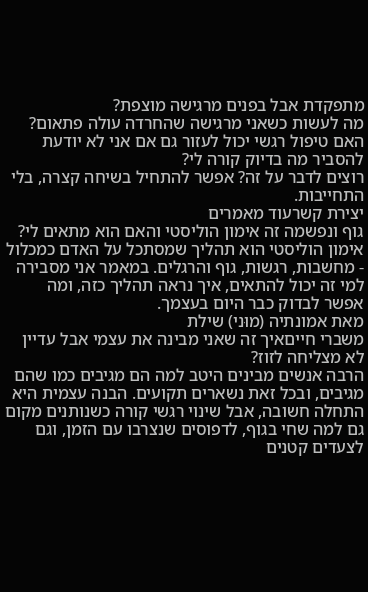מתפקדת אבל בפנים מרגישה מוצפת?
מה לעשות כשאני מרגישה שהחרדה עולה פתאום?
האם טיפול רגשי יכול לעזור גם אם אני לא יודעת להסביר מה בדיוק קורה לי?
רוצים לדבר על זה? אפשר להתחיל בשיחה קצרה, בלי התחייבות.
יצירת קשרעוד מאמרים
גוף ונפשמה זה אימון הוליסטי והאם הוא מתאים לי?
אימון הוליסטי הוא תהליך שמסתכל על האדם כמכלול - מחשבות, רגשות, גוף והרגלים. במאמר אני מסבירה למי זה יכול להתאים, איך נראה תהליך כזה, ומה אפשר לבדוק כבר היום בעצמך.
מאת אמונתיה (מוּני) שילת
משברי חייםאיך זה שאני מבינה את עצמי אבל עדיין לא מצליחה לזוז?
הרבה אנשים מבינים היטב למה הם מגיבים כמו שהם מגיבים, ובכל זאת נשארים תקועים. הבנה עצמית היא התחלה חשובה, אבל שינוי רגשי קורה כשנותנים מקום גם למה שחי בגוף, לדפוסים שנצרבו עם הזמן, וגם לצעדים קטנים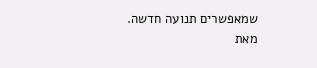שמאפשרים תנועה חדשה.
מאת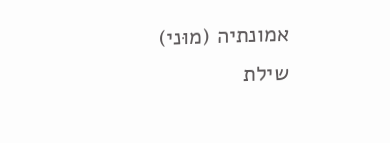אמונתיה (מוּני) שילת